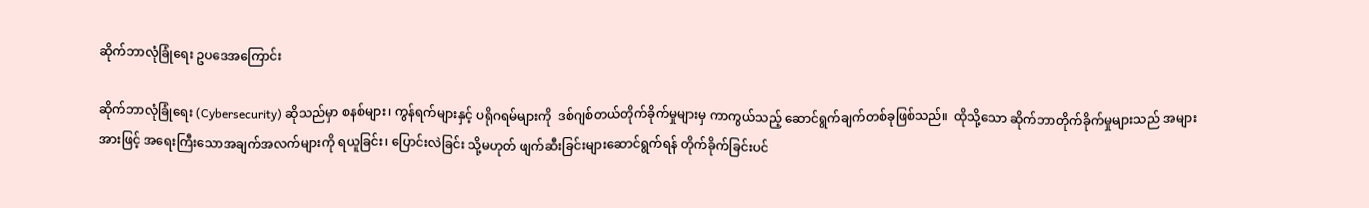ဆိုက်ဘာလုံခြုံရေး ဥပဒေအကြောင်း

ဆိုက်ဘာလုံခြုံရေး (Cybersecurity) ဆိုသည်မှာ စနစ်များ၊ ကွန်ရက်များနှင့် ပရိုဂရမ်များကို  ဒစ်ဂျစ်တယ်တိုက်ခိုက်မှုများမှ ကာကွယ်သည့် ဆောင်ရွက်ချက်တစ်ခုဖြစ်သည်။  ထိုသို့သော ဆိုက်ဘာတိုက်ခိုက်မှုများသည် အများအားဖြင့် အရေးကြီးသောအချက်အလက်များကို ရယူခြင်း၊ ပြောင်းလဲခြင်း သို့မဟုတ် ဖျက်ဆီးခြင်းများဆောင်ရွက်ရန် တိုက်ခိုက်ခြင်းပင်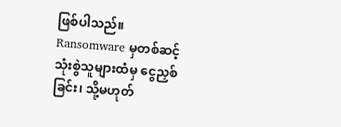ဖြစ်ပါသည်။ Ransomware မှတစ်ဆင့် သုံးစွဲသူများထံမှ ငွေညှစ်ခြင်း၊ သို့မဟုတ်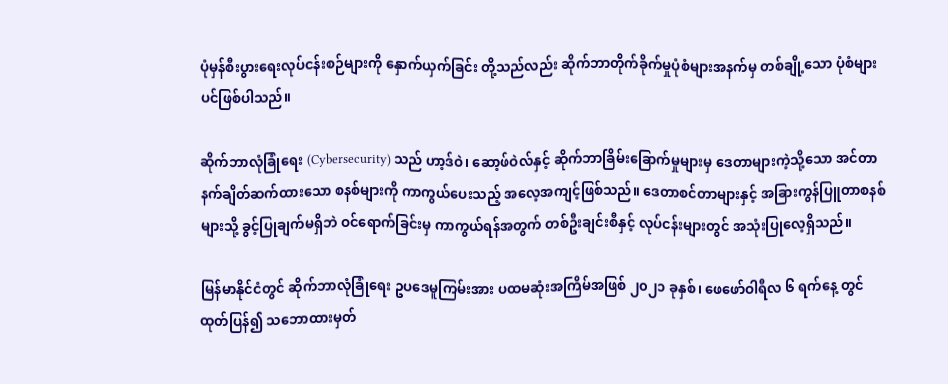ပုံမှန်စီးပွားရေးလုပ်ငန်းစဉ်များကို နှောက်ယှက်ခြင်း တို့သည်လည်း ဆိုက်ဘာတိုက်ခိုက်မှုပုံစံများအနက်မှ တစ်ချို့သော ပုံစံများပင်ဖြစ်ပါသည်။

ဆိုက်ဘာလုံခြုံရေး (Cybersecurity) သည် ဟာ့ဒ်ဝဲ၊ ဆော့ဖ်ဝဲလ်နှင့် ဆိုက်ဘာခြိမ်းခြောက်မှုများမှ ဒေတာများကဲ့သို့သော အင်တာနက်ချိတ်ဆက်ထားသော စနစ်များကို ကာကွယ်ပေးသည့် အလေ့အကျင့်ဖြစ်သည်။ ဒေတာစင်တာများနှင့် အခြားကွန်ပြူတာစနစ်များသို့ ခွင့်ပြုချက်မရှိဘဲ ဝင်ရောက်ခြင်းမှ ကာကွယ်ရန်အတွက် တစ်ဦးချင်းစီနှင့် လုပ်ငန်းများတွင် အသုံးပြုလေ့ရှိသည်။

မြန်မာနိုင်ငံတွင် ဆိုက်ဘာလုံခြုံရေး ဥပဒေမူကြမ်းအား ပထမဆုံးအကြိမ်အဖြစ် ၂၀၂၁ ခုနှစ်၊ ဖေဖော်ဝါရီလ ၆ ရက်နေ့ တွင် ထုတ်ပြန်၍ သဘောထားမှတ်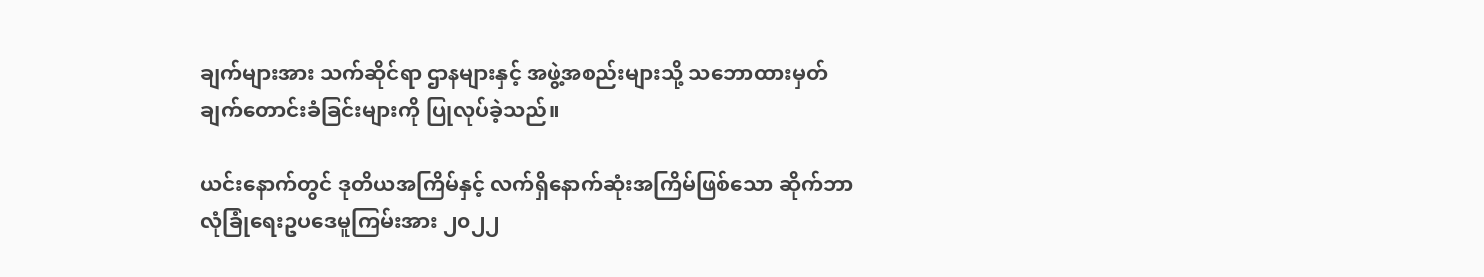ချက်များအား သက်ဆိုင်ရာ ဌာနများနှင့် အဖွဲ့အစည်းများသို့ သဘောထားမှတ်ချက်တောင်းခံခြင်းများကို ပြုလုပ်ခဲ့သည်။

ယင်းနောက်တွင် ဒုတိယအကြိမ်နှင့် လက်ရှိနောက်ဆုံးအကြိမ်ဖြစ်သော ဆိုက်ဘာလုံခြုံရေးဥပဒေမူကြမ်းအား ၂၀၂၂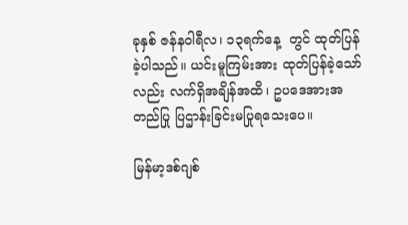ခုနှစ် ဇန်နဝါရီလ၊ ၁၃ရက်နေ့  တွင် ထုတ်ပြန်ခဲ့ပါသည်။ ယင်းမူကြမ်းအား ထုတ်ပြန်ခဲ့သော်လည်း လက်ရှိအချိန်အထိ၊ ဥပဒေအားအတည်ပြု ပြဌာန်းခြင်းမပြုရသေးပေ။

မြန်မာ့ဒစ်ဂျစ်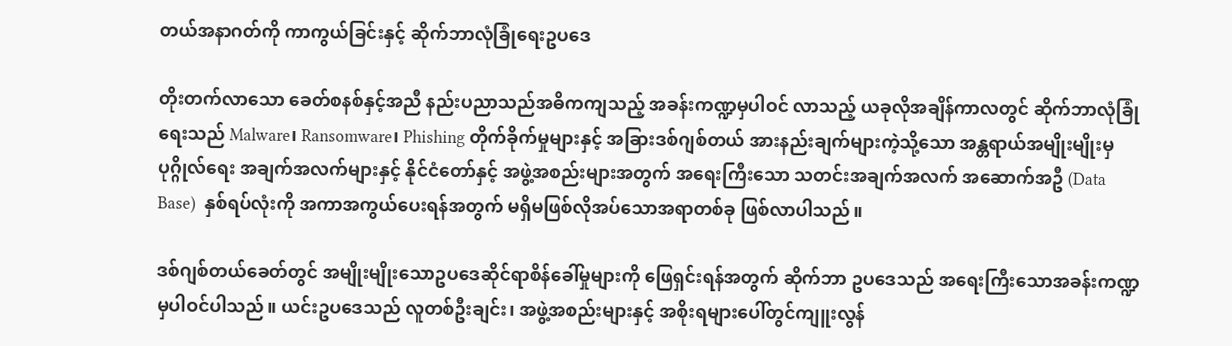တယ်အနာဂတ်ကို ကာကွယ်ခြင်းနှင့် ဆိုက်ဘာလုံခြုံရေးဥပဒေ

တိုးတက်လာသော ခေတ်စနစ်နှင့်အညီ နည်းပညာသည်အဓိကကျသည့် အခန်းကဏ္ဍမှပါဝင် လာသည့် ယခုလိုအချိန်ကာလတွင် ဆိုက်ဘာလုံခြုံရေးသည် Malware၊ Ransomware၊ Phishing တိုက်ခိုက်မှုများနှင့် အခြားဒစ်ဂျစ်တယ် အားနည်းချက်များကဲ့သို့သော အန္တရာယ်အမျိုးမျိုးမှ ပုဂ္ဂိုလ်ရေး အချက်အလက်များနှင့် နိုင်ငံတော်နှင့် အဖွဲ့အစည်းများအတွက် အရေးကြီးသော သတင်းအချက်အလက် အဆောက်အဦ (Data Base)  နှစ်ရပ်လုံးကို အကာအကွယ်ပေးရန်အတွက် မရှိမဖြစ်လိုအပ်သောအရာတစ်ခု ဖြစ်လာပါသည်။

ဒစ်ဂျစ်တယ်ခေတ်တွင် အမျိုးမျိုးသောဥပဒေဆိုင်ရာစိန်ခေါ်မှုများကို ဖြေရှင်းရန်အတွက် ဆိုက်ဘာ ဥပဒေသည် အရေးကြီးသောအခန်းကဏ္ဍမှပါဝင်ပါသည်။ ယင်းဥပဒေသည် လူတစ်ဦးချင်း၊ အဖွဲ့အစည်းများနှင့် အစိုးရများပေါ်တွင်ကျူးလွန်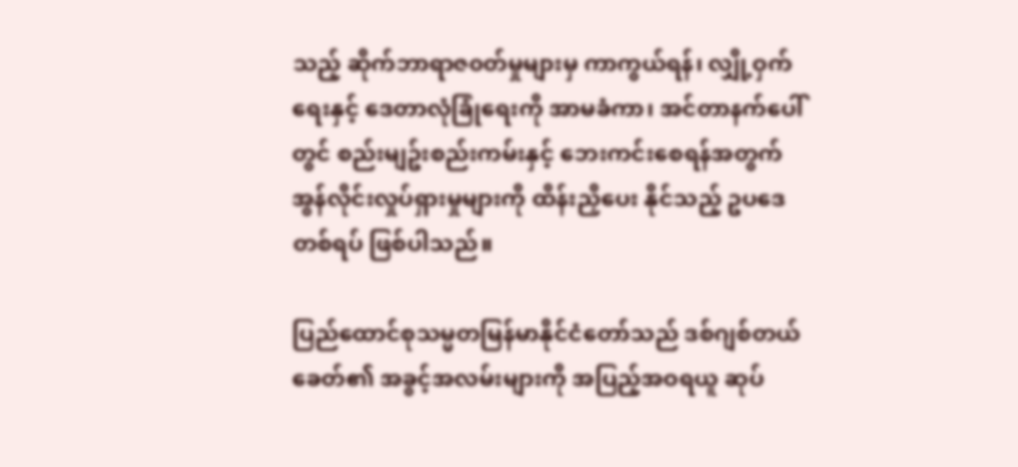သည့် ဆိုက်ဘာရာဇ၀တ်မှုများမှ ကာကွယ်ရန်၊ လျှို့ဝှက်ရေးနှင့် ဒေတာလုံခြုံရေးကို အာမခံကာ၊ အင်တာနက်ပေါ်တွင် စည်းမျဥ်းစည်းကမ်းနှင့် ဘေးကင်းစေရန်အတွက် အွန်လိုင်းလှုပ်ရှားမှုများကို ထိန်းညှိပေး နိုင်သည့် ဥပဒေတစ်ရပ် ဖြစ်ပါသည်။

ပြည်ထောင်စုသမ္မတမြန်မာနိုင်ငံတော်သည် ဒစ်ဂျစ်တယ်ခေတ်၏ အခွင့်အလမ်းများကို အပြည့်အဝရယူ ဆုပ်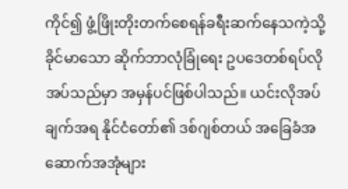ကိုင်၍ ဖွံ့ဖြိုးတိုးတက်စေရန်ခရီးဆက်နေသကဲ့သို့ ခိုင်မာသော ဆိုက်ဘာလုံခြုံရေး ဥပဒေတစ်ရပ်လိုအပ်သည်မှာ အမှန်ပင်ဖြစ်ပါသည်။ ယင်းလိုအပ်ချက်အရ နိုင်ငံတော်၏ ဒစ်ဂျစ်တယ် အခြေခံအဆောက်အအုံများ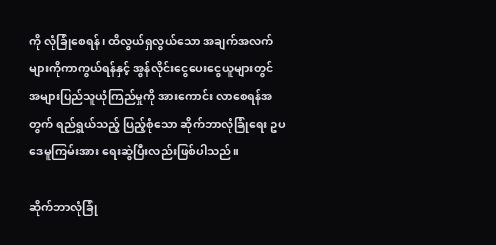ကို လုံခြုံစေရန်၊ ထိလွယ်ရှလွယ်သော အချက်အလက်များကိုကာကွယ်ရန်နှင့် အွန်လိုင်းငွေပေးငွေယူများတွင် အများပြည်သူယုံကြည်မှုကို အားကောင်း လာစေရန်အတွက် ရည်ရွယ်သည့် ပြည့်စုံသော ဆိုက်ဘာလုံခြုံရေး ဥပဒေမူကြမ်းအား ရေးဆွဲပြီးလည်းဖြစ်ပါသည်။

ဆိုက်ဘာလုံခြုံ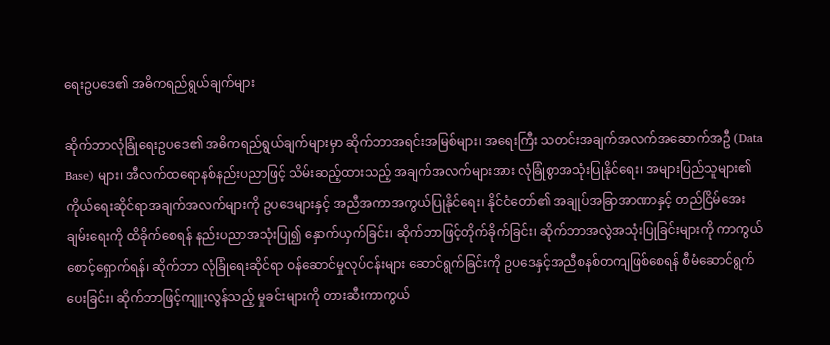ရေးဥပဒေ၏ အဓိကရည်ရွယ်ချက်များ

ဆိုက်ဘာလုံခြုံရေးဥပဒေ၏ အဓိကရည်ရွယ်ချက်များမှာ ဆိုက်ဘာအရင်းအမြစ်များ၊ အရေးကြီး သတင်းအချက်အလက်အဆောက်အဦ (Data Base) များ၊ အီလက်ထရောနစ်နည်းပညာဖြင့် သိမ်းဆည့်ထားသည့် အချက်အလက်များအား လုံခြုံစွာအသုံးပြုနိုင်ရေး၊ အများပြည်သူများ၏ ကိုယ်ရေးဆိုင်ရာအချက်အလက်များကို ဥပဒေများနှင့် အညီအကာအကွယ်ပြုနိုင်ရေး၊ နိုင်ငံတော်၏ အချုပ်အခြာအာဏာနှင့် တည်ငြိမ်အေးချမ်းရေးကို ထိခိုက်စေရန် နည်းပညာအသုံးပြု၍ နှောက်ယှက်ခြင်း၊ ဆိုက်ဘာဖြင့်တိုက်ခိုက်ခြင်း၊ ဆိုက်ဘာအလွဲအသုံးပြုခြင်းများကို ကာကွယ်စောင့်ရှောက်ရန်၊ ဆိုက်ဘာ လုံခြုံရေးဆိုင်ရာ ဝန်ဆောင်မှုလုပ်ငန်းများ ဆောင်ရွက်ခြင်းကို ဥပဒေနှင့်အညီစနစ်တကျဖြစ်စေရန် စီမံဆောင်ရွက်ပေးခြင်း၊ ဆိုက်ဘာဖြင့်ကျူးလွန်သည့် မှုခင်းများကို တားဆီးကာကွယ်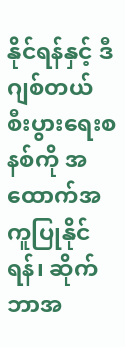နိုင်ရန်နှင့် ဒီဂျစ်တယ် စီးပွားရေးစနစ်ကို အထောက်အကူပြုနိုင်ရန်၊ ဆိုက်ဘာအ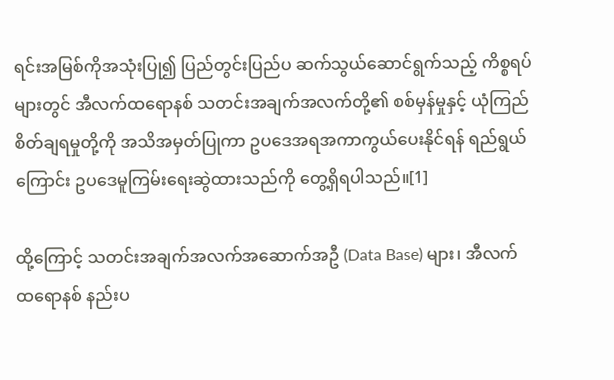ရင်းအမြစ်ကိုအသုံးပြု၍ ပြည်တွင်းပြည်ပ ဆက်သွယ်ဆောင်ရွက်သည့် ကိစ္စရပ်များတွင် အီလက်ထရောနစ် သတင်းအချက်အလက်တို့၏ စစ်မှန်မှုနှင့် ယုံကြည် စိတ်ချရမှုတို့ကို အသိအမှတ်ပြုကာ ဥပဒေအရအကာကွယ်ပေးနိုင်ရန် ရည်ရွယ်ကြောင်း ဥပဒေမူကြမ်းရေးဆွဲထားသည်ကို တွေ့ရှိရပါသည်။[1]

ထို့ကြောင့် သတင်းအချက်အလက်အဆောက်အဦ (Data Base) များ၊ အီလက်ထရောနစ် နည်းပ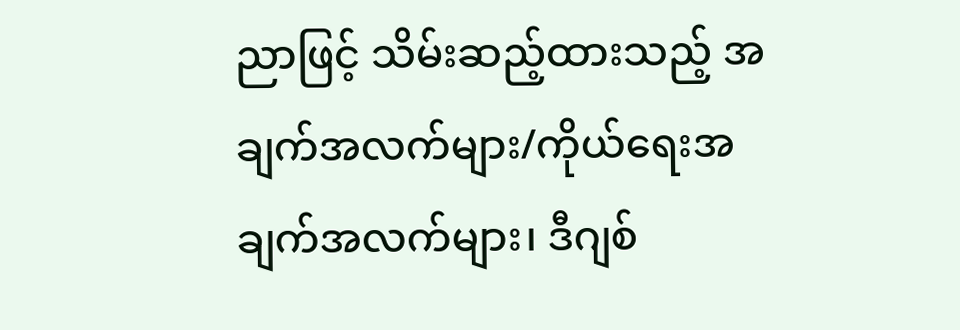ညာဖြင့် သိမ်းဆည့်ထားသည့် အချက်အလက်များ/ကိုယ်ရေးအချက်အလက်များ၊ ဒီဂျစ်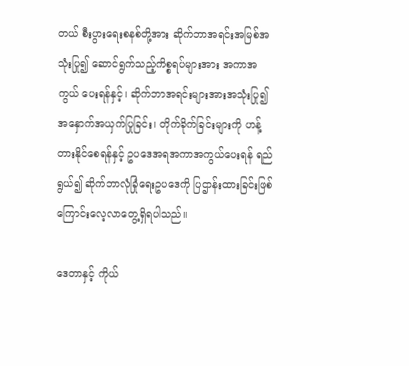တယ် စီးပွားရေးစနစ်တို့အား ဆိုက်ဘာအရင်းအမြစ်အသုံးပြု၍ ဆောင်ရွက်သည့်ကိစ္စရပ်များအား အကာအကွယ် ပေးရန်နှင့်၊ ဆိုက်ဘာအရင်းများအားအသုံးပြု၍ အနှောက်အယှက်ပြုခြင်း၊ တိုက်ခိုက်ခြင်းများကို ဟန့်တားနိုင်စေရန်နှင့် ဥပဒေအရအကာအကွယ်ပေးရန် ရည်ရွယ်၍ ဆိုက်ဘာလုံခြုံရေးဥပဒေကို ပြဌာန်းထားခြင်းဖြစ်ကြောင်းလေ့လာတွေ့ရှိရပါသည်။

ဒေတာနှင့် ကိုယ်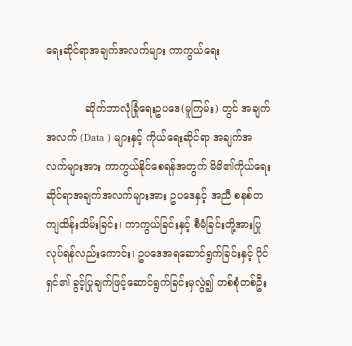ရေးဆိုင်ရာအချက်အလက်များ ကာကွယ်ရေး

            ဆိုက်ဘာလုံခြုံရေးဥပဒေ(မူကြမ်း) တွင် အချက်အလက် (Data ) များနှင့် ကိုယ်ရေးဆိုင်ရာ အချက်အလက်များအား ကာကွယ်နိုင်စေရန်အတွက် မိမိ၏ကိုယ်ရေးဆိုင်ရာအချက်အလက်များအား ဥပဒေနှင့် အညီ စနစ်တကျထိန်းသိမ်းခြင်း၊ ကာကွယ်ခြင်းနှင့် စီမံခြင်းတို့အားပြုလုပ်ရန်လည်းကောင်း၊ ဥပဒေအရဆောင်ရွက်ခြင်းနှင့် ပိုင်ရှင်၏ ခွင့်ပြုချက်ဖြင့်ဆောင်ရွက်ခြင်းမှလွဲ၍ တစ်စုံတစ်ဦး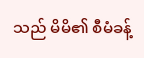သည် မိမိ၏ စီမံခန့်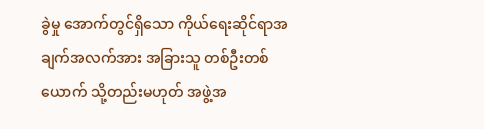ခွဲမှု အောက်တွင်ရှိသော ကိုယ်ရေးဆိုင်ရာအချက်အလက်အား အခြားသူ တစ်ဦးတစ်ယောက် သို့တည်းမဟုတ် အဖွဲ့အ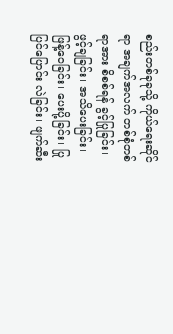စည်းတစ်ခုခုသို့ ကိုယ်ရေးဆိုင်ရာ အချက်အလက် တစ်စုံတစ်ရာအား စိစစ်ရန် ခွင့်ပြုခြင်း၊ ဖွင့်ချခြင်း၊ အသိပေးခြင်း၊ ဖြန့်ဝေခြင်း၊ ပေးပို့ခြင်း၊ ပြုပြင်ပြောင်း လဲခြင်း၊ ဖျက်ဆီး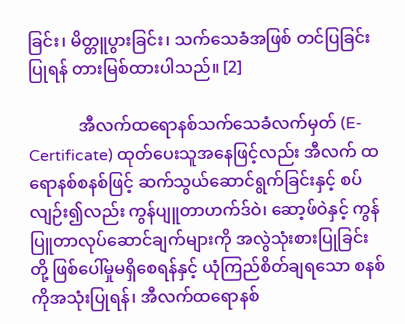ခြင်း၊ မိတ္တူပွားခြင်း၊ သက်သေခံအဖြစ် တင်ပြခြင်းပြုရန် တားမြစ်ထားပါသည်။ [2]

            အီလက်ထရောနစ်သက်သေခံလက်မှတ် (E-Certificate) ထုတ်ပေးသူအနေဖြင့်လည်း အီလက် ထရောနစ်စနစ်ဖြင့် ဆက်သွယ်ဆောင်ရွက်ခြင်းနှင့် စပ်လျဉ်း၍လည်း ကွန်ပျူတာဟက်ဒ်ဝဲ၊ ဆော့ဖ်ဝဲနှင့် ကွန်ပြူတာလုပ်ဆောင်ချက်များကို အလွဲသုံးစားပြုခြင်းတို့ ဖြစ်ပေါ်မှုမရှိစေရန်နှင့် ယုံကြည်စိတ်ချရသော စနစ်ကိုအသုံးပြုရန်၊ အီလက်ထရောနစ်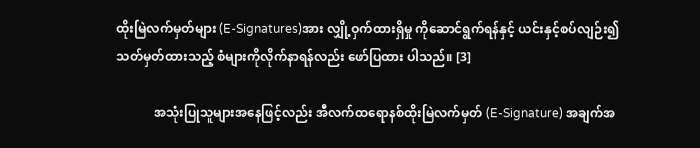ထိုးမြဲလက်မှတ်များ (E-Signatures)အား လျှို့ဝှက်ထားရှိမှု ကိုဆောင်ရွက်ရန်နှင့် ယင်းနှင့်စပ်လျဉ်း၍သတ်မှတ်ထားသည့် စံများကိုလိုက်နာရန်လည်း ဖော်ပြထား ပါသည်။ [3]

            အသုံးပြုသူများအနေဖြင့်လည်း အီလက်ထရောနစ်ထိုးမြဲလက်မှတ် (E-Signature) အချက်အ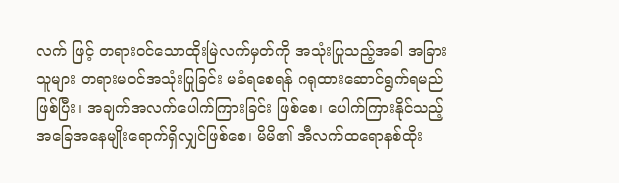လက် ဖြင့် တရားဝင်သောထိုးမြဲလက်မှတ်ကို အသုံးပြုသည့်အခါ အခြားသူများ တရားမဝင်အသုံးပြုခြင်း မခံရစေရန် ဂရုထားဆောင်ရွက်ရမည်ဖြစ်ပြီး၊ အချက်အလက်ပေါက်ကြားခြင်း ဖြစ်စေ၊ ပေါက်ကြားနိုင်သည့် အခြေအနေမျိုးရောက်ရှိလျှင်ဖြစ်စေ၊ မိမိ၏ အီလက်ထရောနစ်ထိုး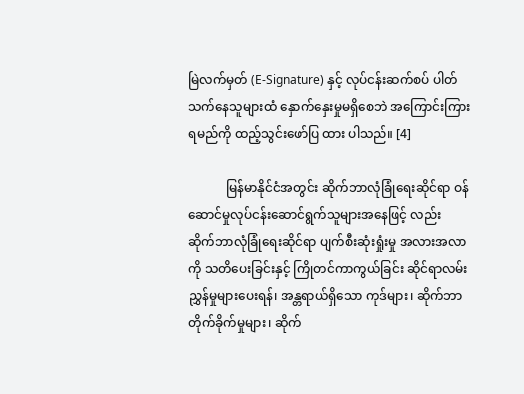မြဲလက်မှတ် (E-Signature) နှင့် လုပ်ငန်းဆက်စပ် ပါတ်သက်နေသူများထံ နှောက်နှေးမှုမရှိစေဘဲ အကြောင်းကြားရမည်ကို ထည့်သွင်းဖော်ပြ ထား ပါသည်။ [4]

            မြန်မာနိုင်ငံအတွင်း ဆိုက်ဘာလုံခြုံရေးဆိုင်ရာ ဝန်ဆောင်မှုလုပ်ငန်းဆောင်ရွက်သူများအနေဖြင့် လည်း ဆိုက်ဘာလုံခြုံရေးဆိုင်ရာ ပျက်စီးဆုံးရှုံးမှု အလားအလာကို သတိပေးခြင်းနှင့် ကြိုတင်ကာကွယ်ခြင်း ဆိုင်ရာလမ်းညွှန်မှုများပေးရန်၊ အန္တရာယ်ရှိသော ကုဒ်များ၊ ဆိုက်ဘာတိုက်ခိုက်မှုများ၊ ဆိုက်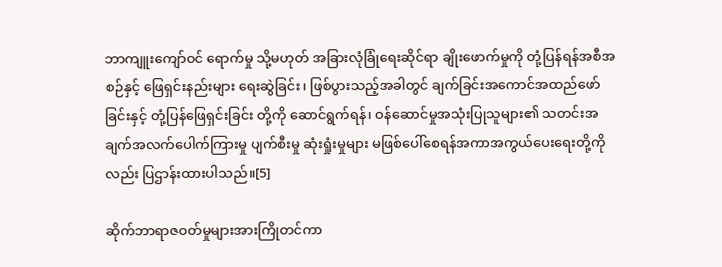ဘာကျူးကျော်ဝင် ရောက်မှု သို့မဟုတ် အခြားလုံခြုံရေးဆိုင်ရာ ချိုးဖောက်မှုကို တုံ့ပြန်ရန်အစီအစဉ်နှင့် ဖြေရှင်းနည်းများ ရေးဆွဲခြင်း၊ ဖြစ်ပွားသည့်အခါတွင် ချက်ခြင်းအကောင်အထည်ဖော်ခြင်းနှင့် တုံ့ပြန်ဖြေရှင်းခြင်း တို့ကို ဆောင်ရွက်ရန်၊ ဝန်ဆောင်မှုအသုံးပြုသူများ၏ သတင်းအချက်အလက်ပေါက်ကြားမှု ပျက်စီးမှု ဆုံးရှုံးမှုများ မဖြစ်ပေါ်စေရန်အကာအကွယ်ပေးရေးတို့ကိုလည်း ပြဌာန်းထားပါသည်။[5]

ဆိုက်ဘာရာဇဝတ်မှုများအားကြိုတင်ကာ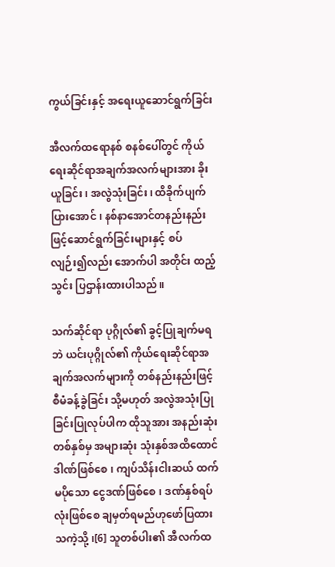ကွယ်ခြင်းနှင့် အရေးယူဆောင်ရွက်ခြင်း

အီလက်ထရောနစ် စနစ်ပေါ်တွင် ကိုယ်ရေးဆိုင်ရာအချက်အလက်များအား ခိုးယူခြင်း၊ အလွဲသုံးခြင်း၊ ထိခိုက်ပျက်ပြားအောင်၊ နစ်နာအောင်တနည်းနည်းဖြင့်ဆောင်ရွက်ခြင်းများနှင့် စပ်လျဉ်း၍လည်း အောက်ပါ အတိုင်း ထည့်သွင်း ပြဌာန်းထားပါသည်။

သက်ဆိုင်ရာ ပုဂ္ဂိုလ်၏ ခွင့်ပြုချက်မရဘဲ ယင်းပုဂ္ဂိုလ်၏ ကိုယ်ရေးဆိုင်ရာအချက်အလက်များကို တစ်နည်းနည်းဖြင့် စီမံခန့်ခွဲခြင်း သို့မဟုတ် အလွဲအသုံးပြုခြင်းပြုလုပ်ပါက ထိုသူအား အနည်းဆုံး တစ်နှစ်မှ အများဆုံး သုံးနှစ်အထိထောင်ဒါဏ်ဖြစ်စေ၊ ကျပ်သိန်းငါးဆယ် ထက်မပိုသော ငွေဒဏ်ဖြစ်စေ၊ ဒဏ်နှစ်ရပ်လုံးဖြစ်စေ ချမှတ်ရမည်ဟုဖော်ပြထားသကဲ့သို့၊[6] သူတစ်ပါး၏ အီလက်ထ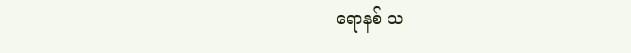ရောနစ် သ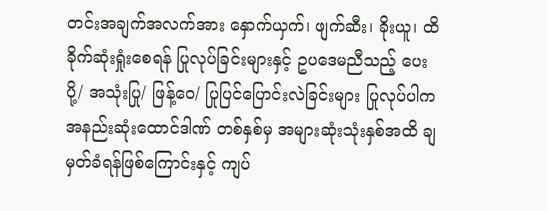တင်းအချက်အလက်အား နှောက်ယှက်၊ ဖျက်ဆီး၊ ခိုးယူ၊ ထိခိုက်ဆုံးရှုံးစေရန် ပြုလုပ်ခြင်းများနှင့် ဥပဒေမညီသည့် ပေးပို့/ အသုံးပြု/ ဖြန့်ဝေ/ ပြုပြင်ပြောင်းလဲခြင်းများ ပြုလုပ်ပါက အနည်းဆုံးထောင်ဒါဏ် တစ်နှစ်မှ အများဆုံးသုံးနှစ်အထိ ချမှတ်ခံရန်ဖြစ်ကြောင်းနှင့် ကျပ်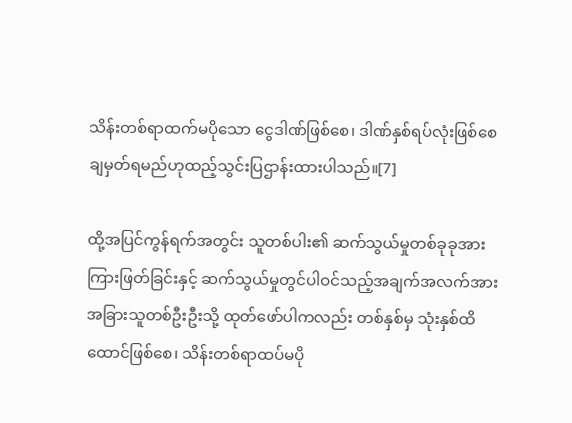သိန်းတစ်ရာထက်မပိုသော ငွေဒါဏ်ဖြစ်စေ၊ ဒါဏ်နှစ်ရပ်လုံးဖြစ်စေ ချမှတ်ရမည်ဟုထည့်သွင်းပြဌာန်းထားပါသည်။[7]

ထို့အပြင်ကွန်ရက်အတွင်း သူတစ်ပါး၏ ဆက်သွယ်မှုတစ်ခုခုအား ကြားဖြတ်ခြင်းနှင့် ဆက်သွယ်မှုတွင်ပါဝင်သည့်အချက်အလက်အား အခြားသူတစ်ဦးဦးသို့ ထုတ်ဖော်ပါကလည်း တစ်နှစ်မှ သုံးနှစ်ထိထောင်ဖြစ်စေ၊ သိန်းတစ်ရာထပ်မပို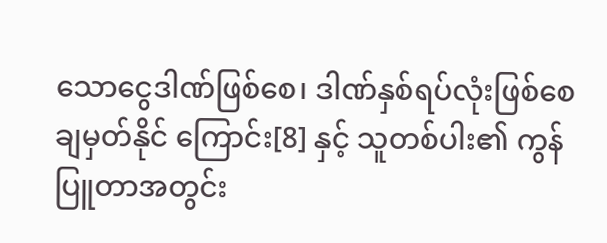သောငွေဒါဏ်ဖြစ်စေ၊ ဒါဏ်နှစ်ရပ်လုံးဖြစ်စေချမှတ်နိုင် ကြောင်း[8] နှင့် သူတစ်ပါး၏ ကွန်ပြူတာအတွင်း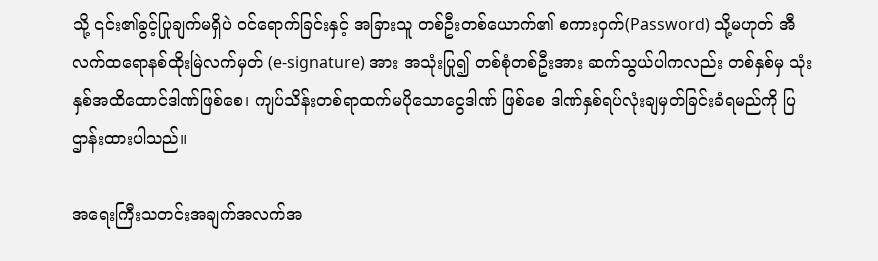သို့ ၎င်း၏ခွင့်ပြုချက်မရှိပဲ ဝင်ရောက်ခြင်းနှင့် အခြားသူ တစ်ဦးတစ်ယောက်၏ စကားဝှက်(Password) သို့မဟုတ် အီလက်ထရောနစ်ထိုးမြဲလက်မှတ် (e-signature) အား အသုံးပြု၍ တစ်စုံတစ်ဦးအား ဆက်သွယ်ပါကလည်း တစ်နှစ်မှ သုံးနှစ်အထိထောင်ဒါဏ်ဖြစ်စေ၊ ကျပ်သိန်းတစ်ရာထက်မပိုသောငွေဒါဏ် ဖြစ်စေ ဒါဏ်နှစ်ရပ်လုံးချမှတ်ခြင်းခံရမည်ကို ပြဌာန်းထားပါသည်။

အရေးကြီးသတင်းအချက်အလက်အ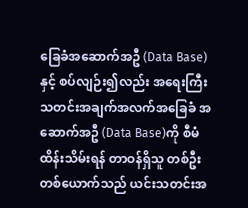ခြေခံအဆောက်အဦ (Data Base) နှင့် စပ်လျဉ်း၍လည်း အရေးကြီးသတင်းအချက်အလက်အခြေခံ အဆောက်အဦ (Data Base)ကို စီမံထိန်းသိမ်းရန် တာဝန်ရှိသူ တစ်ဦးတစ်ယောက်သည် ယင်းသတင်းအ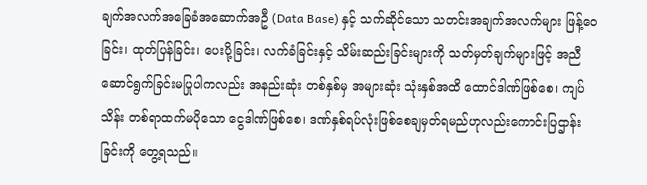ချက်အလက်အခြေခံအဆောက်အဦ (Data Base) နှင့် သက်ဆိုင်သော သတင်းအချက်အလက်များ ဖြန့်ဝေခြင်း၊ ထုတ်ပြန်ခြင်း၊ ပေးပို့ခြင်း၊ လက်ခံခြင်းနှင့် သိမ်းဆည်းခြင်းများကို သတ်မှတ်ချက်များဖြင့် အညီ ဆောင်ရွက်ခြင်းမပြုပါကလည်း အနည်းဆုံး တစ်နှစ်မှ အများဆုံး သုံးနှစ်အထိ ထောင်ဒါဏ်ဖြစ်စေ၊ ကျပ်သိန်း တစ်ရာထက်မပိုသော ငွေဒါဏ်ဖြစ်စေ၊ ဒဏ်နှစ်ရပ်လုံးဖြစ်စေချမှတ်ရမည်ဟုလည်းကောင်းပြဌာန်းခြင်းကို တွေ့ရသည်။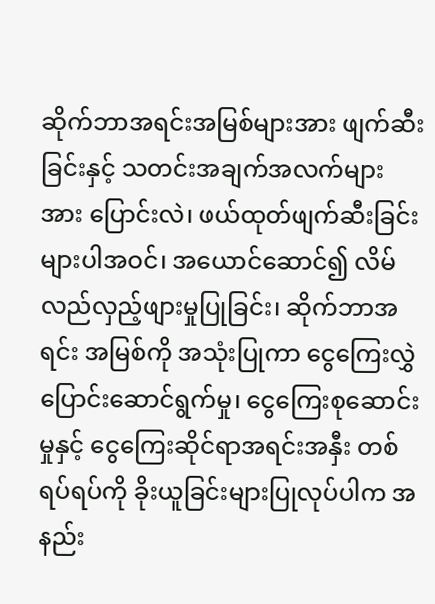ဆိုက်ဘာအရင်းအမြစ်များအား ဖျက်ဆီးခြင်းနှင့် သတင်းအချက်အလက်များအား ပြောင်းလဲ၊ ဖယ်ထုတ်ဖျက်ဆီးခြင်းများပါအဝင်၊ အယောင်ဆောင်၍ လိမ်လည်လှည့်ဖျားမှုပြုခြင်း၊ ဆိုက်ဘာအရင်း အမြစ်ကို အသုံးပြုကာ ငွေကြေးလွှဲပြောင်းဆောင်ရွက်မှု၊ ငွေကြေးစုဆောင်းမှုနှင့် ငွေကြေးဆိုင်ရာအရင်းအနှီး တစ်ရပ်ရပ်ကို ခိုးယူခြင်းများပြုလုပ်ပါက အနည်း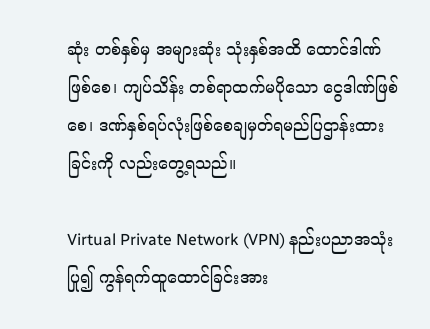ဆုံး တစ်နှစ်မှ အများဆုံး သုံးနှစ်အထိ ထောင်ဒါဏ်ဖြစ်စေ၊ ကျပ်သိန်း တစ်ရာထက်မပိုသော ငွေဒါဏ်ဖြစ်စေ၊ ဒဏ်နှစ်ရပ်လုံးဖြစ်စေချမှတ်ရမည်ပြဌာန်းထားခြင်းကို လည်းတွေ့ရသည်။

Virtual Private Network (VPN) နည်းပညာအသုံးပြု၍ ကွန်ရက်ထူထောင်ခြင်းအား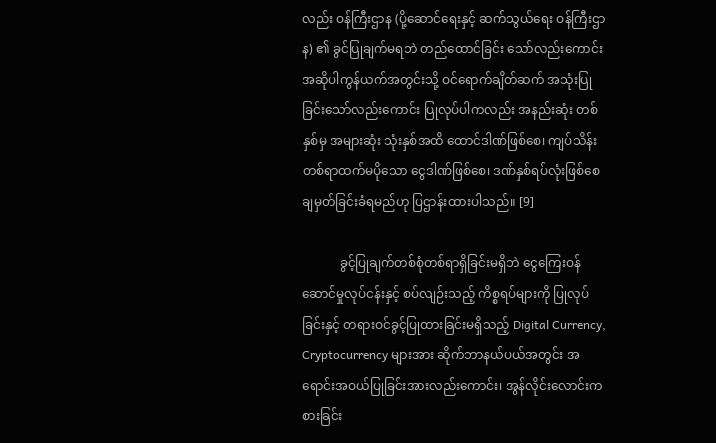လည်း ဝန်ကြီးဌာန (ပို့ဆောင်ရေးနှင့် ဆက်သွယ်ရေး ဝန်ကြီးဌာန) ၏ ခွင်ပြုချက်မရဘဲ တည်ထောင်ခြင်း သော်လည်းကောင်း အဆိုပါကွန်ယက်အတွင်းသို့ ဝင်ရောက်ချိတ်ဆက် အသုံးပြုခြင်းသော်လည်းကောင်း ပြုလုပ်ပါကလည်း အနည်းဆုံး တစ်နှစ်မှ အများဆုံး သုံးနှစ်အထိ ထောင်ဒါဏ်ဖြစ်စေ၊ ကျပ်သိန်း တစ်ရာထက်မပိုသော ငွေဒါဏ်ဖြစ်စေ၊ ဒဏ်နှစ်ရပ်လုံးဖြစ်စေ ချမှတ်ခြင်းခံရမည်ဟု ပြဌာန်းထားပါသည်။ [9]

            ခွင့်ပြုချက်တစ်စုံတစ်ရာရှိခြင်းမရှိဘဲ ငွေကြေးဝန်ဆောင်မှုလုပ်ငန်းနှင့် စပ်လျဉ်းသည့် ကိစ္စရပ်များကို ပြုလုပ်ခြင်းနှင့် တရားဝင်ခွင့်ပြုထားခြင်းမရှိသည့် Digital Currency, Cryptocurrency များအား ဆိုက်ဘာနယ်ပယ်အတွင်း အရောင်းအဝယ်ပြုခြင်းအားလည်းကောင်း၊ အွန်လိုင်းလောင်းကစားခြင်း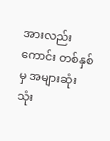အားလည်းကောင်း တစ်နှစ်မှ အများဆုံး သုံး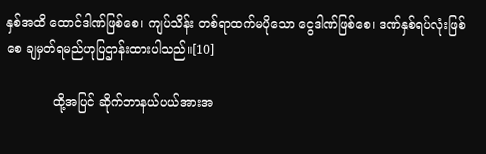နှစ်အထိ ထောင်ဒါဏ်ဖြစ်စေ၊ ကျပ်သိန်း တစ်ရာထက်မပိုသော ငွေဒါဏ်ဖြစ်စေ၊ ဒဏ်နှစ်ရပ်လုံးဖြစ်စေ ချမှတ်ရမည်ဟုပြဌာန်းထားပါသည်။[10]

            ထို့အပြင် ဆိုက်ဘာနယ်ပယ်အားအ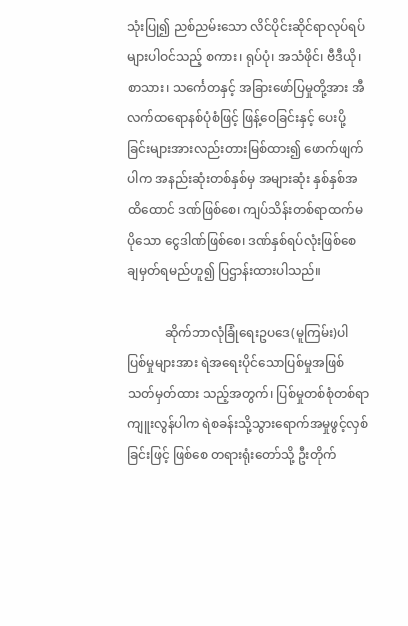သုံးပြု၍ ညစ်ညမ်းသော လိင်ပိုင်းဆိုင်ရာလုပ်ရပ်များပါဝင်သည့် စကား၊ ရုပ်ပုံ၊ အသံဖိုင်၊ ဗီဒီယို၊ စာသား၊ သင်္ကေတနှင့် အခြားဖော်ပြမှုတို့အား အီလက်ထရောနစ်ပုံစံဖြင့် ဖြန့်ဝေခြင်းနှင့် ပေးပို့ခြင်းများအားလည်းတားမြစ်ထား၍ ဖောက်ဖျက်ပါက အနည်းဆုံးတစ်နှစ်မှ အများဆုံး နှစ်နှစ်အထိထောင် ဒဏ်ဖြစ်စေ၊ ကျပ်သိန်းတစ်ရာထက်မပိုသော ငွေဒါဏ်ဖြစ်စေ၊ ဒဏ်နှစ်ရပ်လုံးဖြစ်စေ ချမှတ်ရမည်ဟူ၍ ပြဌာန်းထားပါသည်။

            ဆိုက်ဘာလုံခြုံရေးဥပဒေ(မူကြမ်း)ပါ ပြစ်မှုများအား ရဲအရေးပိုင်သောပြစ်မှုအဖြစ် သတ်မှတ်ထား သည့်အတွက်၊ ပြစ်မှုတစ်စုံတစ်ရာကျူးလွန်ပါက ရဲစခန်းသို့သွားရောက်အမှုဖွင့်လှစ်ခြင်းဖြင့် ဖြစ်စေ တရားရုံးတော်သို့ ဦးတိုက်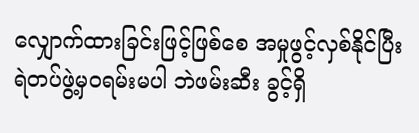လျှောက်ထားခြင်းဖြင့်ဖြစ်စေ အမှုဖွင့်လှစ်နိုင်ပြီး ရဲတပ်ဖွဲ့မှဝရမ်းမပါ ဘဲဖမ်းဆီး ခွင့်ရှိ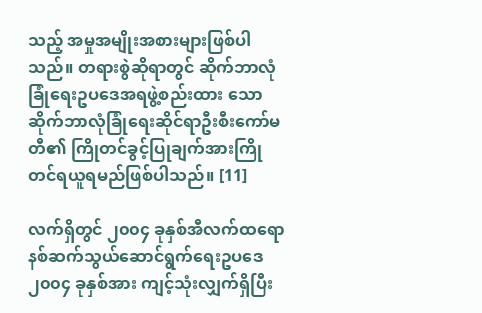သည့် အမှုအမျိုးအစားများဖြစ်ပါသည်။ တရားစွဲဆိုရာတွင် ဆိုက်ဘာလုံခြုံရေးဥပဒေအရဖွဲ့စည်းထား သော ဆိုက်ဘာလုံခြုံရေးဆိုင်ရာဦးစီးကော်မတီ၏ ကြိုတင်ခွင့်ပြုချက်အားကြိုတင်ရယူရမည်ဖြစ်ပါသည်။ [11]

လက်ရှိတွင် ၂၀၀၄ ခုနှစ်အီလက်ထရောနစ်ဆက်သွယ်ဆောင်ရွက်ရေးဥပဒေ ၂၀၀၄ ခုနှစ်အား ကျင့်သုံးလျှက်ရှိပြီး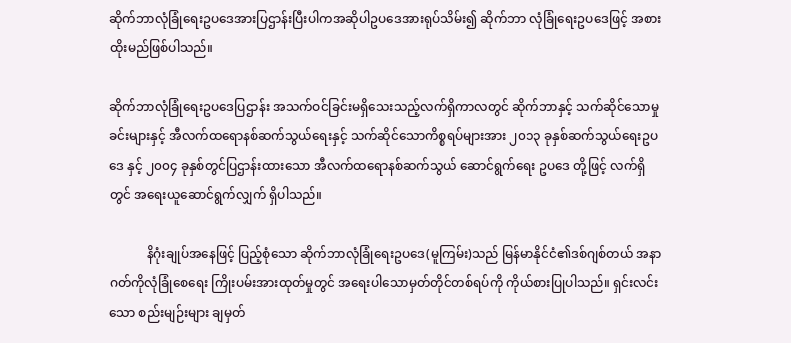ဆိုက်ဘာလုံခြုံရေးဥပဒေအားပြဌာန်းပြီးပါကအဆိုပါဥပဒေအားရုပ်သိမ်း၍ ဆိုက်ဘာ လုံခြုံရေးဥပဒေဖြင့် အစားထိုးမည်ဖြစ်ပါသည်။

ဆိုက်ဘာလုံခြုံရေးဥပဒေပြဌာန်း အသက်ဝင်ခြင်းမရှိသေးသည့်လက်ရှိကာလတွင် ဆိုက်ဘာနှင့် သက်ဆိုင်သောမှုခင်းများနှင့် အီလက်ထရောနစ်ဆက်သွယ်ရေးနှင့် သက်ဆိုင်သောကိစ္စရပ်များအား ၂၀၁၃ ခုနှစ်ဆက်သွယ်ရေးဥပဒေ နှင့် ၂၀၀၄ ခုနှစ်တွင်ပြဌာန်းထားသော အီလက်ထရောနစ်ဆက်သွယ် ဆောင်ရွက်ရေး ဥပဒေ တို့ဖြင့် လက်ရှိတွင် အရေးယူဆောင်ရွက်လျှက် ရှိပါသည်။

            နိဂုံးချုပ်အနေဖြင့် ပြည့်စုံသော ဆိုက်ဘာလုံခြုံရေးဥပဒေ(မူကြမ်း)သည် မြန်မာနိုင်ငံ၏ဒစ်ဂျစ်တယ် အနာဂတ်ကိုလုံခြုံစေရေး ကြိုးပမ်းအားထုတ်မှုတွင် အရေးပါသောမှတ်တိုင်တစ်ရပ်ကို ကိုယ်စားပြုပါသည်။ ရှင်းလင်းသော စည်းမျဉ်းများ ချမှတ်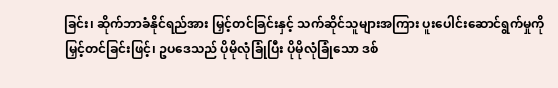ခြင်း၊ ဆိုက်ဘာခံနိုင်ရည်အား မြှင့်တင်ခြင်းနှင့် သက်ဆိုင်သူများအကြား ပူးပေါင်းဆောင်ရွက်မှုကို မြှင့်တင်ခြင်းဖြင့်၊ ဥပဒေသည် ပိုမိုလုံခြုံပြီး ပိုမိုလုံခြုံသော ဒစ်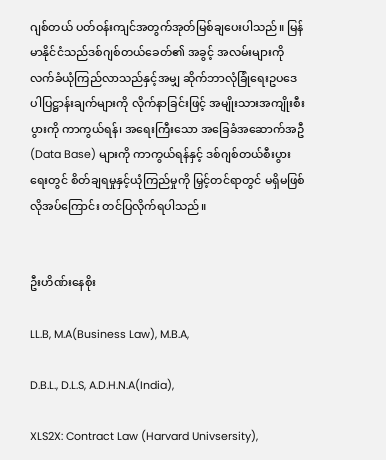ဂျစ်တယ် ပတ်ဝန်းကျင်အတွက်အုတ်မြစ်ချပေးပါသည်။ မြန်မာနိုင်ငံသည်ဒစ်ဂျစ်တယ်ခေတ်၏ အခွင့် အလမ်းများကို လက်ခံယုံကြည်လာသည်နှင့်အမျှ ဆိုက်ဘာလုံခြုံရေးဥပဒေပါပြဋ္ဌာန်းချက်များကို လိုက်နာခြင်းဖြင့် အမျိုးသားအကျိုးစီးပွားကို ကာကွယ်ရန်၊ အရေးကြီးသော အခြေခံအဆောက်အဦ (Data Base) များကို ကာကွယ်ရန်နှင့် ဒစ်ဂျစ်တယ်စီးပွားရေးတွင် စိတ်ချရမှုနှင့်ယုံကြည်မှုကို မြှင့်တင်ရာတွင် မရှိမဖြစ် လိုအပ်ကြောင်း တင်ပြလိုက်ရပါသည်။


ဦးဟိဏ်းနေစိုး

LL.B, M.A(Business Law), M.B.A,

D.B.L., D.L.S, A.D.H.N.A(India),

XLS2X: Contract Law (Harvard Univsersity),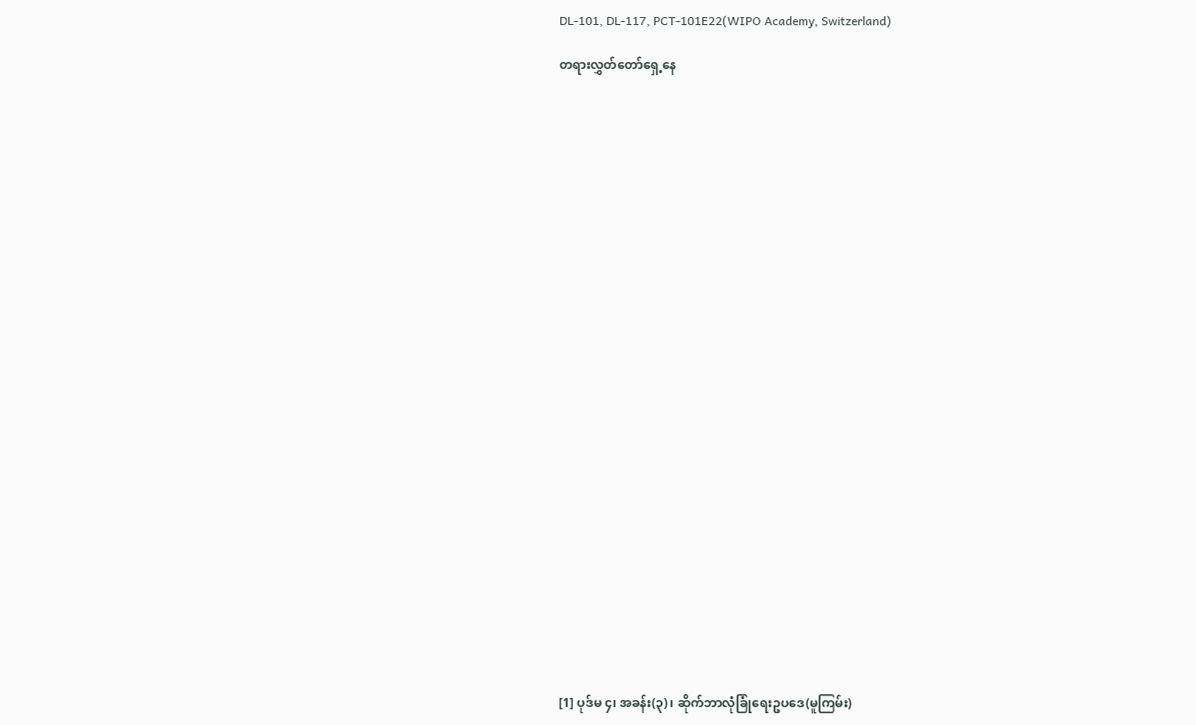DL-101, DL-117, PCT-101E22(WIPO Academy, Switzerland)

တရားလွှတ်တော်ရှေ့နေ




























[1] ပုဒ်မ ၄၊ အခန်း(၃)၊ ဆိုက်ဘာလုံခြုံရေးဥပဒေ(မူကြမ်း)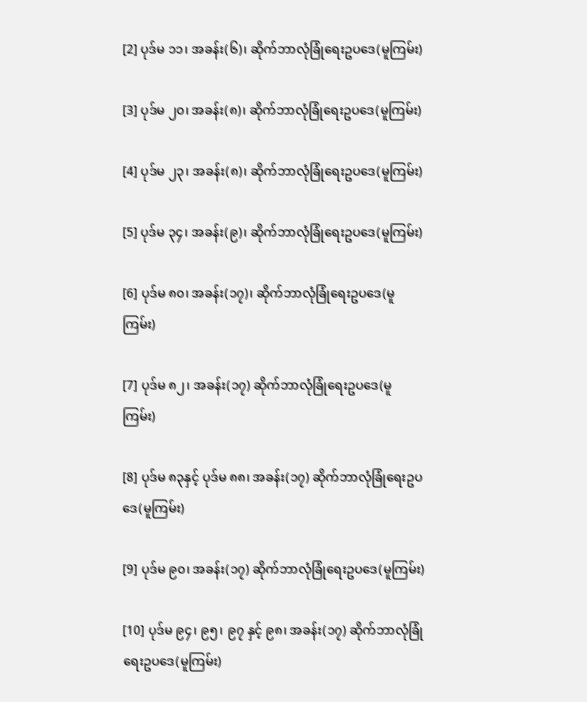[2] ပုဒ်မ ၁၁၊ အခန်း(၆)၊ ဆိုက်ဘာလုံခြုံရေးဥပဒေ(မူကြမ်း)

[3] ပုဒ်မ ၂၀၊ အခန်း(၈)၊ ဆိုက်ဘာလုံခြုံရေးဥပဒေ(မူကြမ်း)

[4] ပုဒ်မ ၂၃၊ အခန်း(၈)၊ ဆိုက်ဘာလုံခြုံရေးဥပဒေ(မူကြမ်း)

[5] ပုဒ်မ ၃၄၊ အခန်း(၉)၊ ဆိုက်ဘာလုံခြုံရေးဥပဒေ(မူကြမ်း)

[6] ပုဒ်မ ၈၀၊ အခန်း(၁၇)၊ ဆိုက်ဘာလုံခြုံရေးဥပဒေ(မူကြမ်း)

[7] ပုဒ်မ ၈၂၊ အခန်း(၁၇) ဆိုက်ဘာလုံခြုံရေးဥပဒေ(မူကြမ်း)

[8] ပုဒ်မ ၈၃နှင့် ပုဒ်မ ၈၈၊ အခန်း(၁၇) ဆိုက်ဘာလုံခြုံရေးဥပဒေ(မူကြမ်း)

[9] ပုဒ်မ ၉၀၊ အခန်း(၁၇) ဆိုက်ဘာလုံခြုံရေးဥပဒေ(မူကြမ်း)

[10] ပုဒ်မ ၉၄၊ ၉၅၊ ၉၇ နှင့် ၉၈၊ အခန်း(၁၇) ဆိုက်ဘာလုံခြုံရေးဥပဒေ(မူကြမ်း)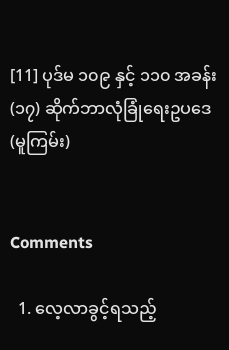[11] ပုဒ်မ ၁၀၉ နှင့် ၁၁၀ အခန်း(၁၇) ဆိုက်ဘာလုံခြုံရေးဥပဒေ(မူကြမ်း)


Comments

  1. လေ့လာခွင့်ရသည့်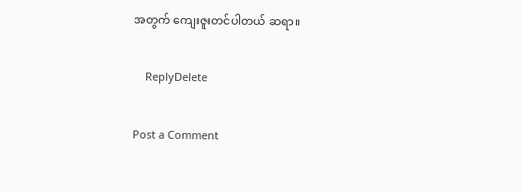အတွက် ကျေးဇူးတင်ပါတယ် ဆရာ။

    ReplyDelete

Post a Comment